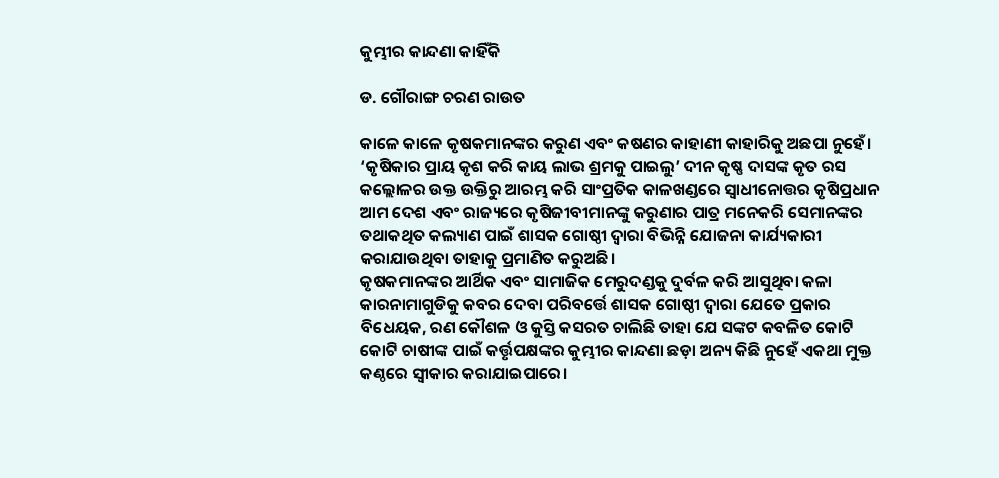କୁମ୍ଭୀର କାନ୍ଦଣା କାହିଁକି

ଡ. ଗୌରାଙ୍ଗ ଚରଣ ରାଉତ

କାଳେ କାଳେ କୃଷକମାନଙ୍କର କରୁଣ ଏବଂ କଷଣର କାହାଣୀ କାହାରିକୁ ଅଛପା ନୁହେଁ। ‘କୃଷିକାର ପ୍ରାୟ କୃଶ କରି କାୟ ଲାଭ ଶ୍ରମକୁ ପାଇଲୁ’ ଦୀନ କୃଷ୍ଣ ଦାସଙ୍କ କୃତ ରସ କଲ୍ଲୋଳର ଉକ୍ତ ଉକ୍ତିରୁ ଆରମ୍ଭ କରି ସାଂପ୍ରତିକ କାଳଖଣ୍ଡରେ ସ୍ବାଧୀନୋତ୍ତର କୃଷିପ୍ରଧାନ ଆମ ଦେଶ ଏବଂ ରାଜ୍ୟରେ କୃଷିଜୀବୀମାନଙ୍କୁ କରୁଣାର ପାତ୍ର ମନେକରି ସେମାନଙ୍କର ତଥାକଥିତ କଲ୍ୟାଣ ପାଇଁ ଶାସକ ଗୋଷ୍ଠୀ ଦ୍ୱାରା ବିଭିନ୍ନି ଯୋଜନା କାର୍ଯ୍ୟକାରୀ କରାଯାଉଥିବା ତାହାକୁ ପ୍ରମାଣିତ କରୁଅଛି।
କୃଷକମାନଙ୍କର ଆର୍ଥିକ ଏବଂ ସାମାଜିକ ମେରୁଦଣ୍ଡକୁ ଦୁର୍ବଳ କରି ଆସୁଥିବା କଳା କାରନାମାଗୁଡିକୁ କବର ଦେବା ପରିବର୍ତ୍ତେ ଶାସକ ଗୋଷ୍ଠୀ ଦ୍ୱାରା ଯେତେ ପ୍ରକାର ବିଧେୟକ, ରଣ କୌଶଳ ଓ କୁସ୍ତି କସରତ ଚାଲିଛି ତାହା ଯେ ସଙ୍କଟ କବଳିତ କୋଟି କୋଟି ଚାଷୀଙ୍କ ପାଇଁ କର୍ତ୍ତୃପକ୍ଷଙ୍କର କୁମ୍ଭୀର କାନ୍ଦଣା ଛଡ଼ା ଅନ୍ୟ କିଛି ନୁହେଁ ଏକଥା ମୁକ୍ତ କଣ୍ଠରେ ସ୍ବୀକାର କରାଯାଇପାରେ।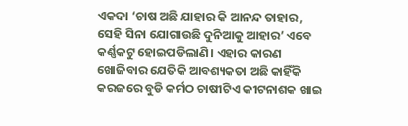ଏକଦା ‘ଚାଷ ଅଛି ଯାହାର କି ଆନନ୍ଦ ତାହାର, ସେହି ସିନା ଯୋଗାଉଛି ଦୁନିଆକୁ ଆହାର’ ଏବେ କର୍ଣ୍ଣକଟୁ ହୋଇପଡିଲାଣି। ଏହାର କାରଣ ଖୋଜିବାର ଯେତିକି ଆବଶ୍ୟକତା ଅଛି କାହିଁକି କରଜରେ ବୁଡି କର୍ମଠ ଚାଷୀଟିଏ କୀଟନାଶକ ଖାଇ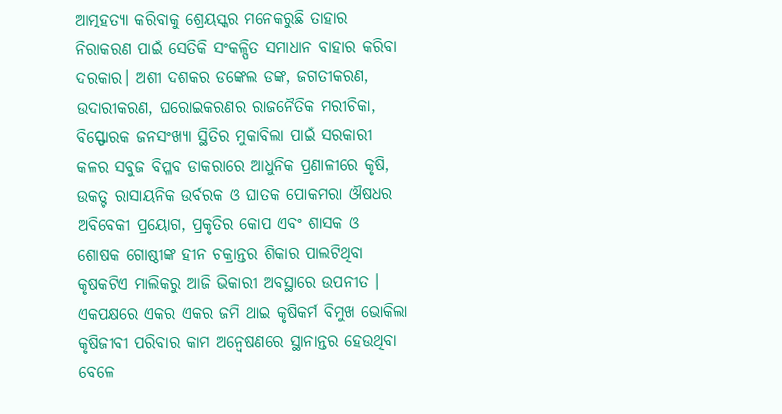ଆତ୍ମହତ୍ୟା କରିବାକୁ ଶ୍ରେୟସ୍କର ମନେକରୁଛି ତାହାର ନିରାକରଣ ପାଇଁ ସେତିକି ସଂକଳ୍ପିତ ସମାଧାନ ବାହାର କରିବା ଦରକାର। ଅଶୀ ଦଶକର ଡଙ୍କେଲ ଡଙ୍କ, ଜଗତୀକରଣ, ଉଦାରୀକରଣ, ଘରୋଇକରଣର ରାଜନୈତିକ ମରୀଚିକା, ବିସ୍ଫୋରକ ଜନସଂଖ୍ୟା ସ୍ଥିତିର ମୁକାବିଲା ପାଇଁ ସରକାରୀ କଳର ସବୁଜ ବିପ୍ଳବ ଡାକରାରେ ଆଧୁନିକ ପ୍ରଣାଳୀରେ କୃଷି, ଉକତ୍ଟ ରାସାୟନିକ ଉର୍ବରକ ଓ ଘାତକ ପୋକମରା ଔଷଧର ଅବିବେକୀ ପ୍ରୟୋଗ, ପ୍ରକୃତିର କୋପ ଏବଂ ଶାସକ ଓ ଶୋଷକ ଗୋଷ୍ଠୀଙ୍କ ହୀନ ଚକ୍ରାନ୍ତର ଶିକାର ପାଲଟିଥିବା କୃଷକଟିଏ ମାଲିକରୁ ଆଜି ଭିକାରୀ ଅବସ୍ଥାରେ ଉପନୀତ ।
ଏକପକ୍ଷରେ ଏକର ଏକର ଜମି ଥାଇ କୃଷିକର୍ମ ବିମୁଖ ଭୋକିଲା କୃଷିଜୀବୀ ପରିବାର କାମ ଅନ୍ବେଷଣରେ ସ୍ଥାନାନ୍ତର ହେଉଥିବା ବେଳେ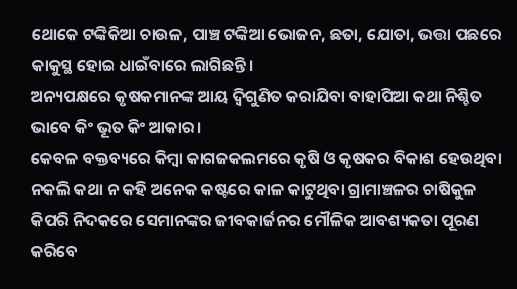ଥୋକେ ଟଙ୍କିକିଆ ଚାଉଳ, ପାଞ୍ଚ ଟଙ୍କିଆ ଭୋଜନ, ଛତା, ଯୋତା, ଭତ୍ତା ପଛରେ କାକୁସ୍ଥ ହୋଇ ଧାଇଁବାରେ ଲାଗିଛନ୍ତି।
ଅନ୍ୟପକ୍ଷରେ କୃଷକମାନଙ୍କ ଆୟ ଦ୍ୱିଗୁଣିତ କରାଯିବା ବାହାପିଆ କଥା ନିଶ୍ଚିତ ଭାବେ କିଂ ଭୂତ କିଂ ଆକାର।
କେବଳ ବକ୍ତବ୍ୟରେ କିମ୍ବା କାଗଜକଲମରେ କୃଷି ଓ କୃଷକର ବିକାଶ ହେଉଥିବା ନକଲି କଥା ନ କହି ଅନେକ କଷ୍ଟରେ କାଳ କାଟୁଥିବା ଗ୍ରାମାଞ୍ଚଳର ଚାଷିକୁଳ କିପରି ନିଦକରେ ସେମାନଙ୍କର ଜୀବକାର୍ଜନର ମୌଳିକ ଆବଶ୍ୟକତା ପୂରଣ କରିବେ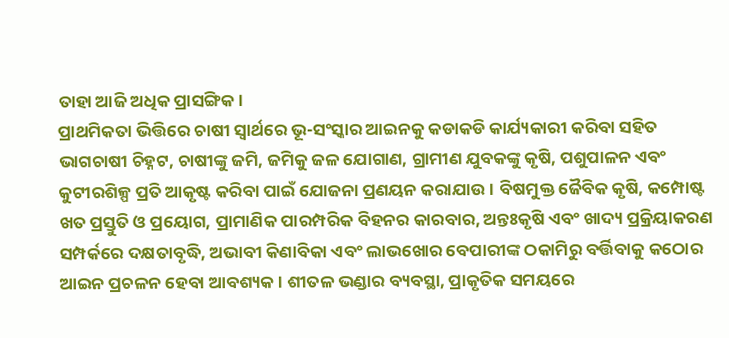ତାହା ଆଜି ଅଧିକ ପ୍ରାସଙ୍ଗିକ।
ପ୍ରାଥମିକତା ଭିତ୍ତିରେ ଚାଷୀ ସ୍ବାର୍ଥରେ ଭୂ-ସଂସ୍କାର ଆଇନକୁ କଡାକଡି କାର୍ଯ୍ୟକାରୀ କରିବା ସହିତ ଭାଗଚାଷୀ ଚିହ୍ନଟ, ଚାଷୀଙ୍କୁ ଜମି, ଜମିକୁ ଜଳ ଯୋଗାଣ, ଗ୍ରାମୀଣ ଯୁବକଙ୍କୁ କୃଷି, ପଶୁପାଳନ ଏବଂ କୁଟୀରଶିଳ୍ପ ପ୍ରତି ଆକୃଷ୍ଟ କରିବା ପାଇଁ ଯୋଜନା ପ୍ରଣୟନ କରାଯାଉ। ବିଷମୁକ୍ତ ଜୈବିକ କୃଷି, କମ୍ପୋଷ୍ଟ ଖତ ପ୍ରସ୍ତୁତି ଓ ପ୍ରୟୋଗ, ପ୍ରାମାଣିକ ପାରମ୍ପରିକ ବିହନର କାରବାର, ଅନ୍ତଃକୃଷି ଏବଂ ଖାଦ୍ୟ ପ୍ରକ୍ରିୟାକରଣ ସମ୍ପର୍କରେ ଦକ୍ଷତାବୃଦ୍ଧି, ଅଭାବୀ କିଣାବିକା ଏବଂ ଲାଭଖୋର ବେପାରୀଙ୍କ ଠକାମିରୁ ବର୍ତ୍ତିବାକୁ କଠୋର ଆଇନ ପ୍ରଚଳନ ହେବା ଆବଶ୍ୟକ। ଶୀତଳ ଭଣ୍ଡାର ବ୍ୟବସ୍ଥା, ପ୍ରାକୃତିକ ସମୟରେ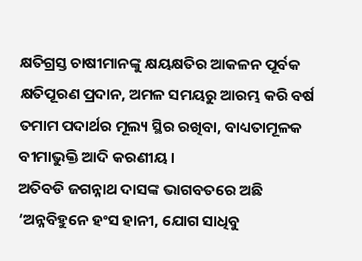କ୍ଷତିଗ୍ରସ୍ତ ଚାଷୀମାନଙ୍କୁ କ୍ଷୟକ୍ଷତିର ଆକଳନ ପୂର୍ବକ କ୍ଷତିପୂରଣ ପ୍ରଦାନ, ଅମଳ ସମୟରୁ ଆରମ୍ଭ କରି ବର୍ଷ ତମାମ ପଦାର୍ଥର ମୂଲ୍ୟ ସ୍ଥିର ରଖିବା, ବାଧ୍ୟତାମୂଳକ ବୀମାଭୁକ୍ତି ଆଦି କରଣୀୟ।
ଅତିବଡି ଜଗନ୍ନାଥ ଦାସଙ୍କ ଭାଗବତରେ ଅଛି ‘ଅନ୍ନବିହୁନେ ହଂସ ହାନୀ, ଯୋଗ ସାଧିବୁ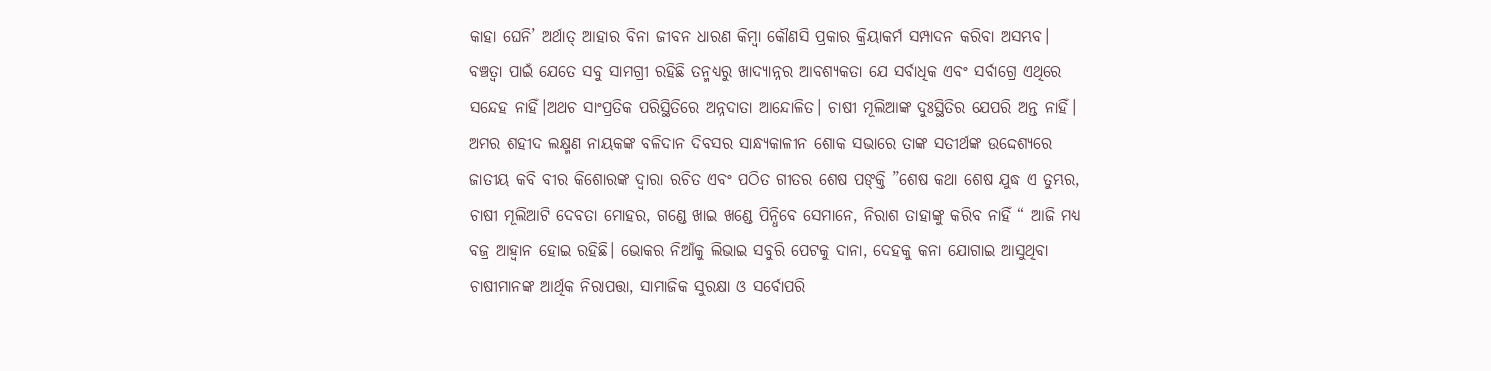କାହା ଘେନି’ ଅର୍ଥାତ୍‌ ଆହାର ବିନା ଜୀବନ ଧାରଣ କିମ୍ବା କୌଣସି ପ୍ରକାର କ୍ରିୟାକର୍ମ ସମ୍ପାଦନ କରିବା ଅସମ୍ଭବ। ବଞ୍ଚତ୍ବା ପାଇଁ ଯେତେ ସବୁ ସାମଗ୍ରୀ ରହିଛି ତନ୍ମଧ୍ୟରୁ ଖାଦ୍ୟାନ୍ନର ଆବଶ୍ୟକତା ଯେ ସର୍ବାଧିକ ଏବଂ ସର୍ବାଗ୍ରେ ଏଥିରେ ସନ୍ଦେହ ନାହିଁ।ଅଥଚ ସାଂପ୍ରତିକ ପରିସ୍ଥିତିରେ ଅନ୍ନଦାତା ଆନ୍ଦୋଳିତ। ଚାଷୀ ମୂଲିଆଙ୍କ ଦୁଃସ୍ଥିତିର ଯେପରି ଅନ୍ତ ନାହିଁ। ଅମର ଶହୀଦ ଲକ୍ଷ୍ମଣ ନାୟକଙ୍କ ବଳିଦାନ ଦିବସର ସାନ୍ଧ୍ୟକାଳୀନ ଶୋକ ସଭାରେ ତାଙ୍କ ସତୀର୍ଥଙ୍କ ଉଦ୍ଦେଶ୍ୟରେ ଜାତୀୟ କବି ବୀର କିଶୋରଙ୍କ ଦ୍ୱାରା ରଚିତ ଏବଂ ପଠିତ ଗୀତର ଶେଷ ପଙ୍‌କ୍ତି ”ଶେଷ କଥା ଶେଷ ଯୁଦ୍ଧ ଏ ତୁମ୍ଭର, ଚାଷୀ ମୂଲିଆଟି ଦେବତା ମୋହର, ଗଣ୍ଡେ ଖାଇ ଖଣ୍ଡେ ପିନ୍ଧିବେ ସେମାନେ, ନିରାଶ ତାହାଙ୍କୁ କରିବ ନାହିଁ “ ଆଜି ମଧ୍ୟ ବଜ୍ର ଆହ୍ବାନ ହୋଇ ରହିଛି। ଭୋକର ନିଆଁକୁ ଲିଭାଇ ସବୁରି ପେଟକୁ ଦାନା, ଦେହକୁ କନା ଯୋଗାଇ ଆସୁଥିବା ଚାଷୀମାନଙ୍କ ଆର୍ଥିକ ନିରାପତ୍ତା, ସାମାଜିକ ସୁରକ୍ଷା ଓ ସର୍ବୋପରି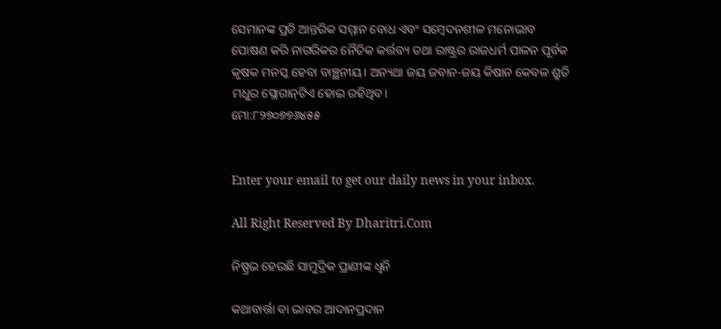ସେମାନଙ୍କ ପ୍ରତି ଆନ୍ତରିକ ସମ୍ମାନ ବୋଧ ଏବଂ ସମ୍ବେଦନଶୀଳ ମନୋଭାବ ପୋଷଣ କରି ନାଗରିକର ନୈତିକ କର୍ତ୍ତବ୍ୟ ତଥା ରାଷ୍ଟ୍ରର ରାଜଧର୍ମ ପାଳନ ପୂର୍ବକ କୃଷକ ମନସ୍କ ହେବା ବାଞ୍ଛନୀୟ। ଅନ୍ୟଥା ଜୟ ଜବାନ-ଜୟ କିଷାନ କେବଳ ଶ୍ରୁତି ମଧୁର ସ୍ଲୋଗାନ୍‌ଟିଏ ହୋଇ ରହିଥିବ।
ମୋ:୮୨୭୦୭୭୬୪୫୫


Enter your email to get our daily news in your inbox.

All Right Reserved By Dharitri.Com

ନିଷ୍ପ୍ରଭ ହେଉଛି ସାମୁଦ୍ରିକ ପ୍ରାଣୀଙ୍କ ଧ୍ୱନି

କଥାବାର୍ତ୍ତା ବା ଭାବର ଆଦାନପ୍ରଦାନ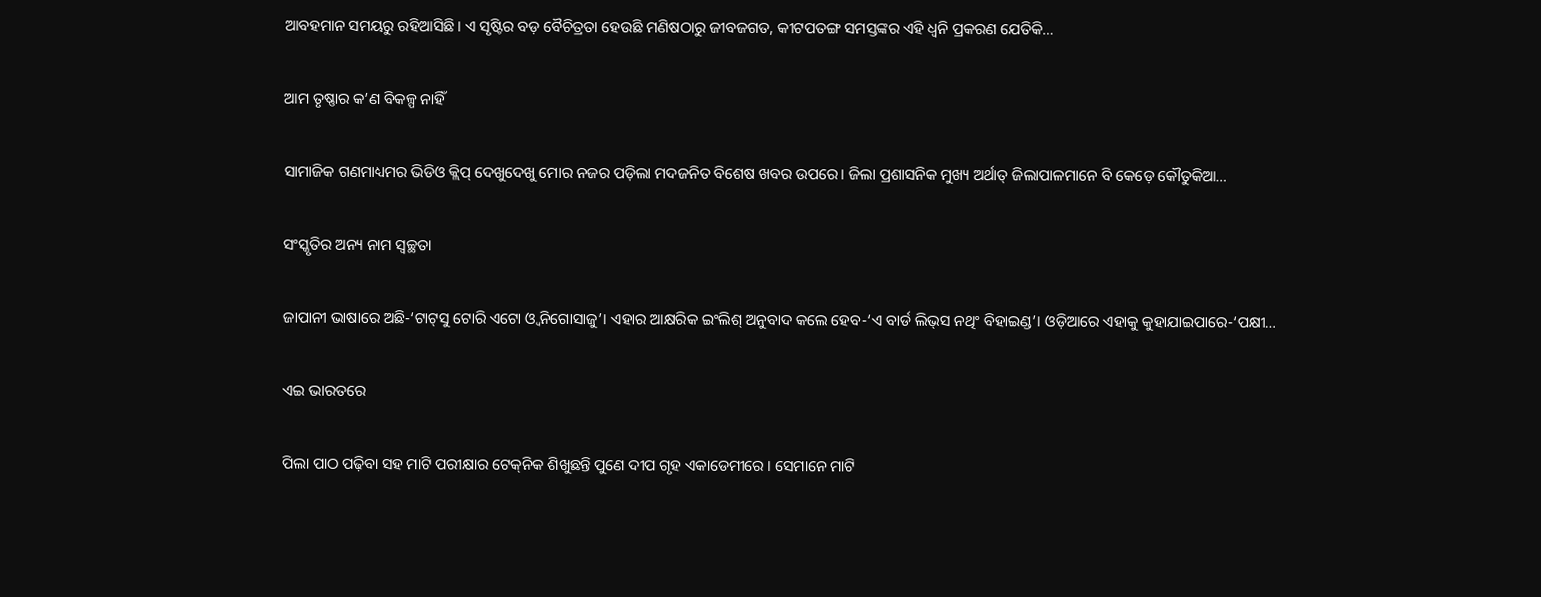ଆବହମାନ ସମୟରୁ ରହିଆସିଛି। ଏ ସୃଷ୍ଟିର ବଡ଼ ବୈଚିତ୍ରତା ହେଉଛି ମଣିଷଠାରୁ ଜୀବଜଗତ, କୀଟପତଙ୍ଗ ସମସ୍ତଙ୍କର ଏହି ଧ୍ୱନି ପ୍ରକରଣ ଯେତିକି…

ଆମ ତୃଷ୍ଣାର କ’ଣ ବିକଳ୍ପ ନାହିଁ

ସାମାଜିକ ଗଣମାଧ୍ୟମର ଭିଡିଓ କ୍ଲିପ୍‌ ଦେଖୁଦେଖୁ ମୋର ନଜର ପଡ଼ିଲା ମଦଜନିତ ବିଶେଷ ଖବର ଉପରେ। ଜିଲା ପ୍ରଶାସନିକ ମୁଖ୍ୟ ଅର୍ଥାତ୍‌ ଜିଲାପାଳମାନେ ବି କେଡ଼େ କୌତୁକିଆ…

ସଂସ୍କୃତିର ଅନ୍ୟ ନାମ ସ୍ବଚ୍ଛତା

ଜାପାନୀ ଭାଷାରେ ଅଛି-‘ଟାଟ୍‌ସୁ ଟୋରି ଏଟୋ ଓ୍ବ ନିଗୋସାଜୁ’। ଏହାର ଆକ୍ଷରିକ ଇଂଲିଶ୍‌ ଅନୁବାଦ କଲେ ହେବ-‘ଏ ବାର୍ଡ ଲିଭ୍‌ସ ନଥିଂ ବିହାଇଣ୍ଡ’। ଓଡ଼ିଆରେ ଏହାକୁ କୁହାଯାଇପାରେ-‘ପକ୍ଷୀ…

ଏଇ ଭାରତରେ

ପିଲା ପାଠ ପଢ଼ିବା ସହ ମାଟି ପରୀକ୍ଷାର ଟେକ୍‌ନିକ ଶିଖୁଛନ୍ତି ପୁଣେ ଦୀପ ଗୃହ ଏକାଡେମୀରେ । ସେମାନେ ମାଟି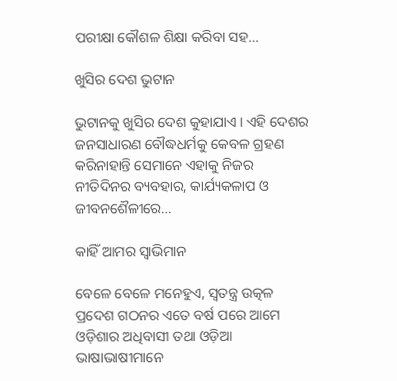ପରୀକ୍ଷା କୌଶଳ ଶିକ୍ଷା କରିବା ସହ…

ଖୁସିର ଦେଶ ଭୁଟାନ

ଭୁଟାନକୁ ଖୁସିର ଦେଶ କୁହାଯାଏ । ଏହି ଦେଶର ଜନସାଧାରଣ ବୌଦ୍ଧଧର୍ମକୁ କେବଳ ଗ୍ରହଣ କରିନାହାନ୍ତି ସେମାନେ ଏହାକୁ ନିଜର ନୀତିଦିନର ବ୍ୟବହାର, କାର୍ଯ୍ୟକଳାପ ଓ ଜୀବନଶୈଳୀରେ…

କାହିଁ ଆମର ସ୍ବାଭିମାନ

ବେଳେ ବେଳେ ମନେହୁଏ, ସ୍ବତନ୍ତ୍ର ଉତ୍କଳ ପ୍ରଦେଶ ଗଠନର ଏତେ ବର୍ଷ ପରେ ଆମେ ଓଡ଼ିଶାର ଅଧିବାସୀ ତଥା ଓଡ଼ିଆ ଭାଷାଭାଷୀମାନେ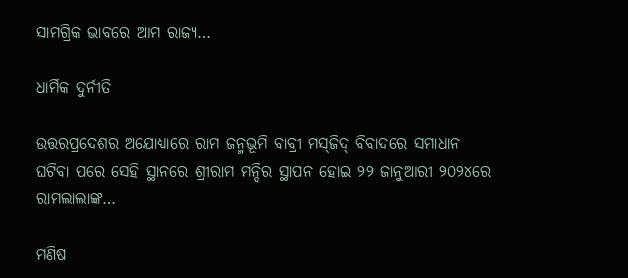ସାମଗ୍ରିକ ଭାବରେ ଆମ ରାଜ୍ୟ…

ଧାର୍ମିକ ଦୁର୍ନୀତି

ଉତ୍ତରପ୍ରଦେଶର ଅଯୋଧ୍ୟାରେ ରାମ ଜନ୍ମଭୂମି ବାବ୍ରୀ ମସ୍‌ଜିଦ୍‌ ବିବାଦରେ ସମାଧାନ ଘଟିବା ପରେ ସେହି ସ୍ଥାନରେ ଶ୍ରୀରାମ ମନ୍ଦିର ସ୍ଥାପନ ହୋଇ ୨୨ ଜାନୁଆରୀ ୨୦୨୪ରେ ରାମଲାଲାଙ୍କ…

ମଣିଷ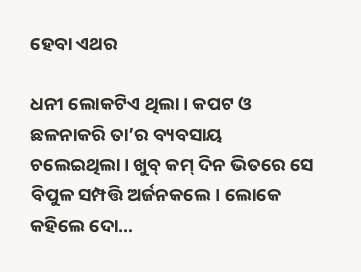ହେବା ଏଥର

ଧନୀ ଲୋକଟିଏ ଥିଲା। କପଟ ଓ ଛଳନାକରି ତା’ର ବ୍ୟବସାୟ ଚଲେଇଥିଲା। ଖୁବ୍‌ କମ୍‌ ଦିନ ଭିତରେ ସେ ବିପୁଳ ସମ୍ପତ୍ତି ଅର୍ଜନକଲେ। ଲୋକେ କହିଲେ ଦୋ…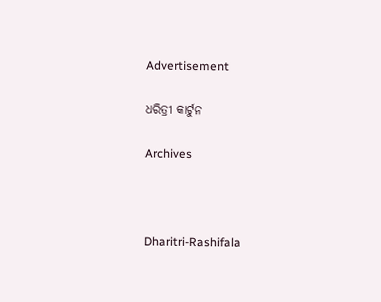Advertisement

ଧରିତ୍ରୀ କାର୍ଟୁନ

Archives



Dharitri-Rashifala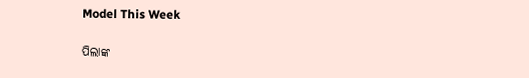Model This Week

ପିଲାଙ୍କ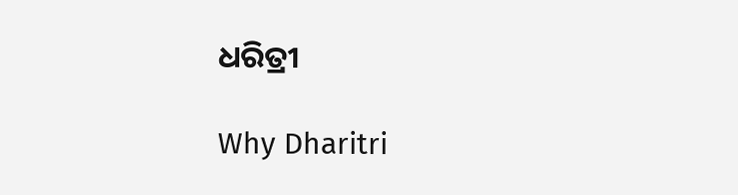ଧରିତ୍ରୀ

Why Dharitri